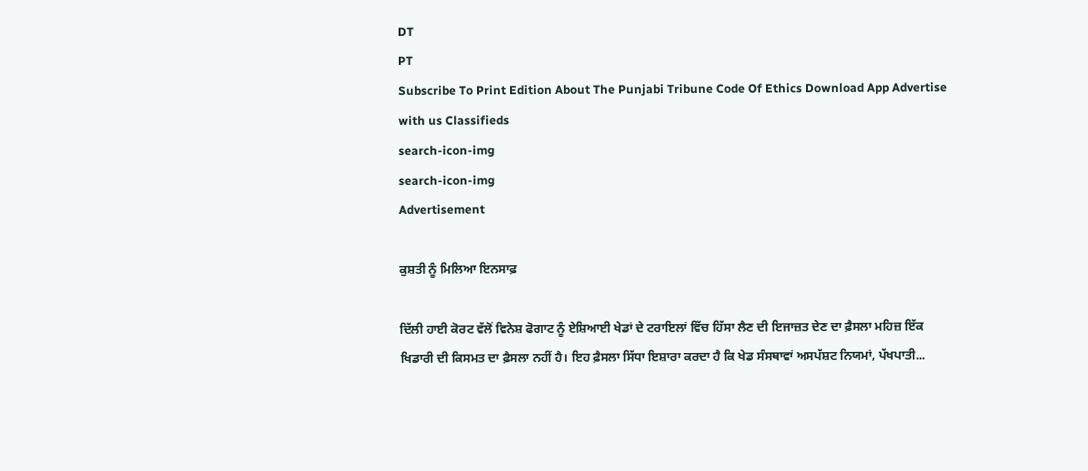DT
PT
Subscribe To Print Edition About The Punjabi Tribune Code Of Ethics Download App Advertise with us Classifieds
search-icon-img
search-icon-img
Advertisement

ਕੁਸ਼ਤੀ ਨੂੰ ਮਿਲਿਆ ਇਨਸਾਫ਼

ਦਿੱਲੀ ਹਾਈ ਕੋਰਟ ਵੱਲੋਂ ਵਿਨੇਸ਼ ਫੋਗਾਟ ਨੂੰ ਏਸ਼ਿਆਈ ਖੇਡਾਂ ਦੇ ਟਰਾਇਲਾਂ ਵਿੱਚ ਹਿੱਸਾ ਲੈਣ ਦੀ ਇਜਾਜ਼ਤ ਦੇਣ ਦਾ ਫ਼ੈਸਲਾ ਮਹਿਜ਼ ਇੱਕ ਖਿਡਾਰੀ ਦੀ ਕਿਸਮਤ ਦਾ ਫ਼ੈਸਲਾ ਨਹੀਂ ਹੈ। ਇਹ ਫ਼ੈਸਲਾ ਸਿੱਧਾ ਇਸ਼ਾਰਾ ਕਰਦਾ ਹੈ ਕਿ ਖੇਡ ਸੰਸਥਾਵਾਂ ਅਸਪੱਸ਼ਟ ਨਿਯਮਾਂ, ਪੱਖਪਾਤੀ...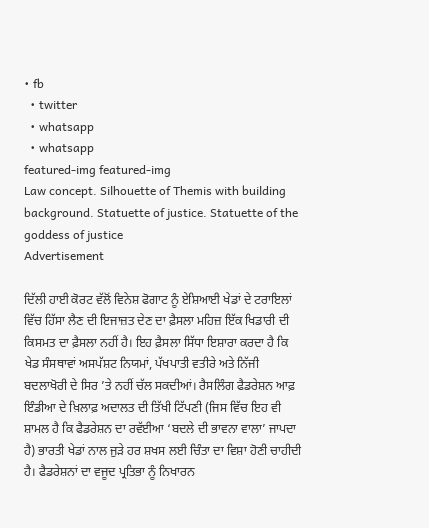• fb
  • twitter
  • whatsapp
  • whatsapp
featured-img featured-img
Law concept. Silhouette of Themis with building background. Statuette of justice. Statuette of the goddess of justice
Advertisement

ਦਿੱਲੀ ਹਾਈ ਕੋਰਟ ਵੱਲੋਂ ਵਿਨੇਸ਼ ਫੋਗਾਟ ਨੂੰ ਏਸ਼ਿਆਈ ਖੇਡਾਂ ਦੇ ਟਰਾਇਲਾਂ ਵਿੱਚ ਹਿੱਸਾ ਲੈਣ ਦੀ ਇਜਾਜ਼ਤ ਦੇਣ ਦਾ ਫ਼ੈਸਲਾ ਮਹਿਜ਼ ਇੱਕ ਖਿਡਾਰੀ ਦੀ ਕਿਸਮਤ ਦਾ ਫ਼ੈਸਲਾ ਨਹੀਂ ਹੈ। ਇਹ ਫ਼ੈਸਲਾ ਸਿੱਧਾ ਇਸ਼ਾਰਾ ਕਰਦਾ ਹੈ ਕਿ ਖੇਡ ਸੰਸਥਾਵਾਂ ਅਸਪੱਸ਼ਟ ਨਿਯਮਾਂ, ਪੱਖਪਾਤੀ ਵਤੀਰੇ ਅਤੇ ਨਿੱਜੀ ਬਦਲਾਖੋਰੀ ਦੇ ਸਿਰ ’ਤੇ ਨਹੀਂ ਚੱਲ ਸਕਦੀਆਂ। ਰੈਸਲਿੰਗ ਫੈਡਰੇਸ਼ਨ ਆਫ਼ ਇੰਡੀਆ ਦੇ ਖ਼ਿਲਾਫ਼ ਅਦਾਲਤ ਦੀ ਤਿੱਖੀ ਟਿੱਪਣੀ (ਜਿਸ ਵਿੱਚ ਇਹ ਵੀ ਸ਼ਾਮਲ ਹੈ ਕਿ ਫੈਡਰੇਸ਼ਨ ਦਾ ਰਵੱਈਆ ‘ਬਦਲੇ ਦੀ ਭਾਵਨਾ ਵਾਲਾ’ ਜਾਪਦਾ ਹੈ) ਭਾਰਤੀ ਖੇਡਾਂ ਨਾਲ ਜੁੜੇ ਹਰ ਸ਼ਖਸ ਲਈ ਚਿੰਤਾ ਦਾ ਵਿਸ਼ਾ ਹੋਣੀ ਚਾਹੀਦੀ ਹੈ। ਫੈਡਰੇਸ਼ਨਾਂ ਦਾ ਵਜੂਦ ਪ੍ਰਤਿਭਾ ਨੂੰ ਨਿਖਾਰਨ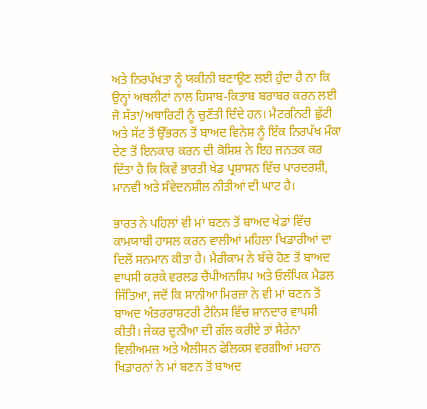ਅਤੇ ਨਿਰਪੱਖਤਾ ਨੂੰ ਯਕੀਨੀ ਬਣਾਉਣ ਲਈ ਹੁੰਦਾ ਹੈ ਨਾ ਕਿ ਉਨ੍ਹਾਂ ਅਥਲੀਟਾਂ ਨਾਲ ਹਿਸਾਬ-ਕਿਤਾਬ ਬਰਾਬਰ ਕਰਨ ਲਈ ਜੋ ਸੱਤਾ/ਅਥਾਰਿਟੀ ਨੂੰ ਚੁਣੌਤੀ ਦਿੰਦੇ ਹਨ। ਮੈਟਰਨਿਟੀ ਛੁੱਟੀ ਅਤੇ ਸੱਟ ਤੋਂ ਉੱਭਰਨ ਤੋਂ ਬਾਅਦ ਵਿਨੇਸ਼ ਨੂੰ ਇੱਕ ਨਿਰਪੱਖ ਮੌਕਾ ਦੇਣ ਤੋਂ ਇਨਕਾਰ ਕਰਨ ਦੀ ਕੋਸ਼ਿਸ਼ ਨੇ ਇਹ ਜਨਤਕ ਕਰ ਦਿੱਤਾ ਹੈ ਕਿ ਕਿਵੇਂ ਭਾਰਤੀ ਖੇਡ ਪ੍ਰਸ਼ਾਸਨ ਵਿੱਚ ਪਾਰਦਰਸ਼ੀ, ਮਾਨਵੀ ਅਤੇ ਸੰਵੇਦਨਸ਼ੀਲ ਨੀਤੀਆਂ ਦੀ ਘਾਟ ਹੈ।

ਭਾਰਤ ਨੇ ਪਹਿਲਾਂ ਵੀ ਮਾਂ ਬਣਨ ਤੋਂ ਬਾਅਦ ਖੇਡਾਂ ਵਿੱਚ ਕਾਮਯਾਬੀ ਹਾਸਲ ਕਰਨ ਵਾਲੀਆਂ ਮਹਿਲਾ ਖਿਡਾਰੀਆਂ ਦਾ ਦਿਲੋਂ ਸਨਮਾਨ ਕੀਤਾ ਹੈ। ਮੈਰੀਕਾਮ ਨੇ ਬੱਚੇ ਹੋਣ ਤੋਂ ਬਾਅਦ ਵਾਪਸੀ ਕਰਕੇ ਵਰਲਡ ਚੈਂਪੀਅਨਸ਼ਿਪ ਅਤੇ ਓਲੰਪਿਕ ਮੈਡਲ ਜਿੱਤਿਆ, ਜਦੋਂ ਕਿ ਸਾਨੀਆ ਮਿਰਜ਼ਾ ਨੇ ਵੀ ਮਾਂ ਬਣਨ ਤੋਂ ਬਾਅਦ ਅੰਤਰਰਾਸ਼ਟਰੀ ਟੈਨਿਸ ਵਿੱਚ ਸ਼ਾਨਦਾਰ ਵਾਪਸੀ ਕੀਤੀ। ਜੇਕਰ ਦੁਨੀਆ ਦੀ ਗੱਲ ਕਰੀਏ ਤਾਂ ਸੈਰੇਨਾ ਵਿਲੀਅਮਜ਼ ਅਤੇ ਐਲੀਸਨ ਫੇਲਿਕਸ ਵਰਗੀਆਂ ਮਹਾਨ ਖਿਡਾਰਨਾਂ ਨੇ ਮਾਂ ਬਣਨ ਤੋਂ ਬਾਅਦ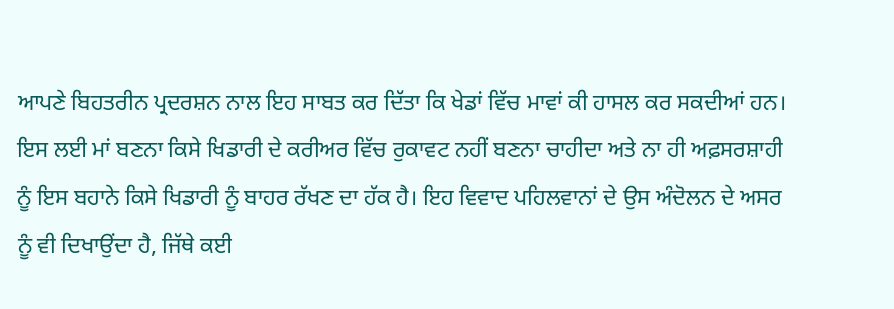ਆਪਣੇ ਬਿਹਤਰੀਨ ਪ੍ਰਦਰਸ਼ਨ ਨਾਲ ਇਹ ਸਾਬਤ ਕਰ ਦਿੱਤਾ ਕਿ ਖੇਡਾਂ ਵਿੱਚ ਮਾਵਾਂ ਕੀ ਹਾਸਲ ਕਰ ਸਕਦੀਆਂ ਹਨ। ਇਸ ਲਈ ਮਾਂ ਬਣਨਾ ਕਿਸੇ ਖਿਡਾਰੀ ਦੇ ਕਰੀਅਰ ਵਿੱਚ ਰੁਕਾਵਟ ਨਹੀਂ ਬਣਨਾ ਚਾਹੀਦਾ ਅਤੇ ਨਾ ਹੀ ਅਫ਼ਸਰਸ਼ਾਹੀ ਨੂੰ ਇਸ ਬਹਾਨੇ ਕਿਸੇ ਖਿਡਾਰੀ ਨੂੰ ਬਾਹਰ ਰੱਖਣ ਦਾ ਹੱਕ ਹੈ। ਇਹ ਵਿਵਾਦ ਪਹਿਲਵਾਨਾਂ ਦੇ ਉਸ ਅੰਦੋਲਨ ਦੇ ਅਸਰ ਨੂੰ ਵੀ ਦਿਖਾਉਂਦਾ ਹੈ, ਜਿੱਥੇ ਕਈ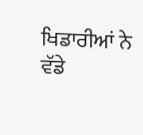ਖਿਡਾਰੀਆਂ ਨੇ ਵੱਡੇ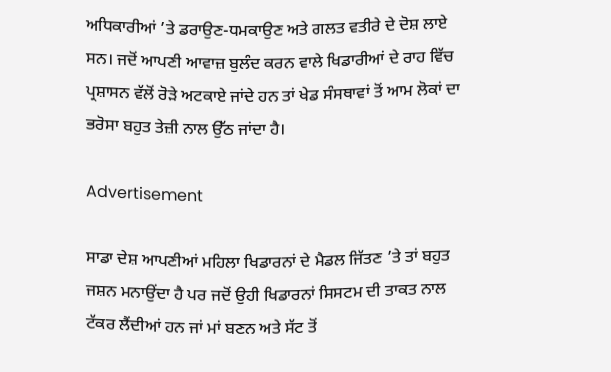ਅਧਿਕਾਰੀਆਂ ’ਤੇ ਡਰਾਉਣ-ਧਮਕਾਉਣ ਅਤੇ ਗਲਤ ਵਤੀਰੇ ਦੇ ਦੋਸ਼ ਲਾਏ ਸਨ। ਜਦੋਂ ਆਪਣੀ ਆਵਾਜ਼ ਬੁਲੰਦ ਕਰਨ ਵਾਲੇ ਖਿਡਾਰੀਆਂ ਦੇ ਰਾਹ ਵਿੱਚ ਪ੍ਰਸ਼ਾਸਨ ਵੱਲੋਂ ਰੋੜੇ ਅਟਕਾਏ ਜਾਂਦੇ ਹਨ ਤਾਂ ਖੇਡ ਸੰਸਥਾਵਾਂ ਤੋਂ ਆਮ ਲੋਕਾਂ ਦਾ ਭਰੋਸਾ ਬਹੁਤ ਤੇਜ਼ੀ ਨਾਲ ਉੱਠ ਜਾਂਦਾ ਹੈ।

Advertisement

ਸਾਡਾ ਦੇਸ਼ ਆਪਣੀਆਂ ਮਹਿਲਾ ਖਿਡਾਰਨਾਂ ਦੇ ਮੈਡਲ ਜਿੱਤਣ ’ਤੇ ਤਾਂ ਬਹੁਤ ਜਸ਼ਨ ਮਨਾਉਂਦਾ ਹੈ ਪਰ ਜਦੋਂ ਉਹੀ ਖਿਡਾਰਨਾਂ ਸਿਸਟਮ ਦੀ ਤਾਕਤ ਨਾਲ ਟੱਕਰ ਲੈਂਦੀਆਂ ਹਨ ਜਾਂ ਮਾਂ ਬਣਨ ਅਤੇ ਸੱਟ ਤੋਂ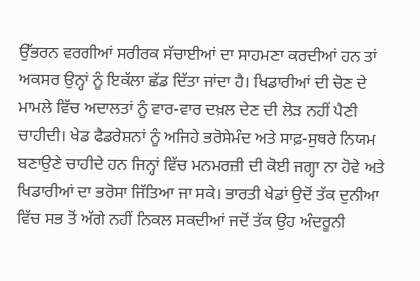ਉੱਭਰਨ ਵਰਗੀਆਂ ਸਰੀਰਕ ਸੱਚਾਈਆਂ ਦਾ ਸਾਹਮਣਾ ਕਰਦੀਆਂ ਹਨ ਤਾਂ ਅਕਸਰ ਉਨ੍ਹਾਂ ਨੂੰ ਇਕੱਲਾ ਛੱਡ ਦਿੱਤਾ ਜਾਂਦਾ ਹੈ। ਖਿਡਾਰੀਆਂ ਦੀ ਚੋਣ ਦੇ ਮਾਮਲੇ ਵਿੱਚ ਅਦਾਲਤਾਂ ਨੂੰ ਵਾਰ-ਵਾਰ ਦਖ਼ਲ ਦੇਣ ਦੀ ਲੋੜ ਨਹੀਂ ਪੈਣੀ ਚਾਹੀਦੀ। ਖੇਡ ਫੈਡਰੇਸ਼ਨਾਂ ਨੂੰ ਅਜਿਹੇ ਭਰੋਸੇਮੰਦ ਅਤੇ ਸਾਫ਼-ਸੁਥਰੇ ਨਿਯਮ ਬਣਾਉਣੇ ਚਾਹੀਦੇ ਹਨ ਜਿਨ੍ਹਾਂ ਵਿੱਚ ਮਨਮਰਜ਼ੀ ਦੀ ਕੋਈ ਜਗ੍ਹਾ ਨਾ ਹੋਵੇ ਅਤੇ ਖਿਡਾਰੀਆਂ ਦਾ ਭਰੋਸਾ ਜਿੱਤਿਆ ਜਾ ਸਕੇ। ਭਾਰਤੀ ਖੇਡਾਂ ਉਦੋਂ ਤੱਕ ਦੁਨੀਆ ਵਿੱਚ ਸਭ ਤੋਂ ਅੱਗੇ ਨਹੀਂ ਨਿਕਲ ਸਕਦੀਆਂ ਜਦੋਂ ਤੱਕ ਉਹ ਅੰਦਰੂਨੀ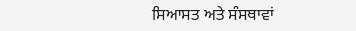ਸਿਆਸਤ ਅਤੇ ਸੰਸਥਾਵਾਂ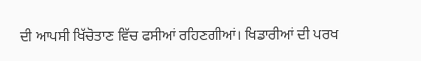ਦੀ ਆਪਸੀ ਖਿੱਚੋਤਾਣ ਵਿੱਚ ਫਸੀਆਂ ਰਹਿਣਗੀਆਂ। ਖਿਡਾਰੀਆਂ ਦੀ ਪਰਖ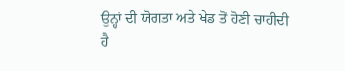ਉਨ੍ਹਾਂ ਦੀ ਯੋਗਤਾ ਅਤੇ ਖੇਡ ਤੋਂ ਹੋਣੀ ਚਾਹੀਦੀ ਹੈ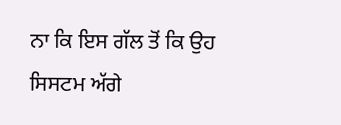ਨਾ ਕਿ ਇਸ ਗੱਲ ਤੋਂ ਕਿ ਉਹ ਸਿਸਟਮ ਅੱਗੇ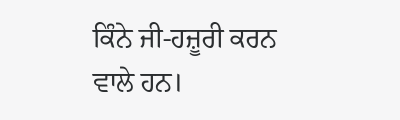ਕਿੰਨੇ ਜੀ-ਹਜ਼ੂਰੀ ਕਰਨ ਵਾਲੇ ਹਨ।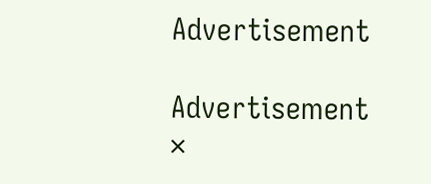Advertisement

Advertisement
×